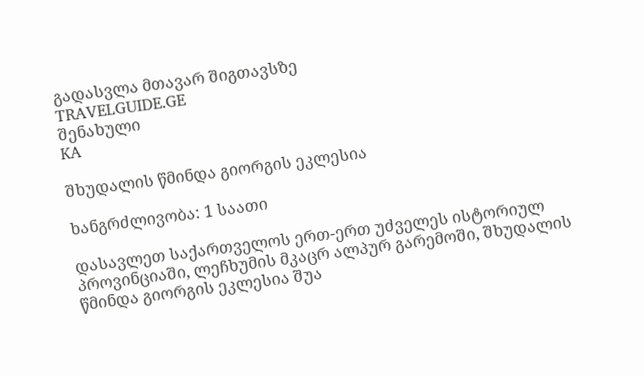გადასვლა მთავარ შიგთავსზე
TRAVELGUIDE.GE
შენახული
KA

შხუდალის წმინდა გიორგის ეკლესია

ხანგრძლივობა: 1 საათი

დასავლეთ საქართველოს ერთ-ერთ უძველეს ისტორიულ პროვინციაში, ლეჩხუმის მკაცრ ალპურ გარემოში, შხუდალის წმინდა გიორგის ეკლესია შუა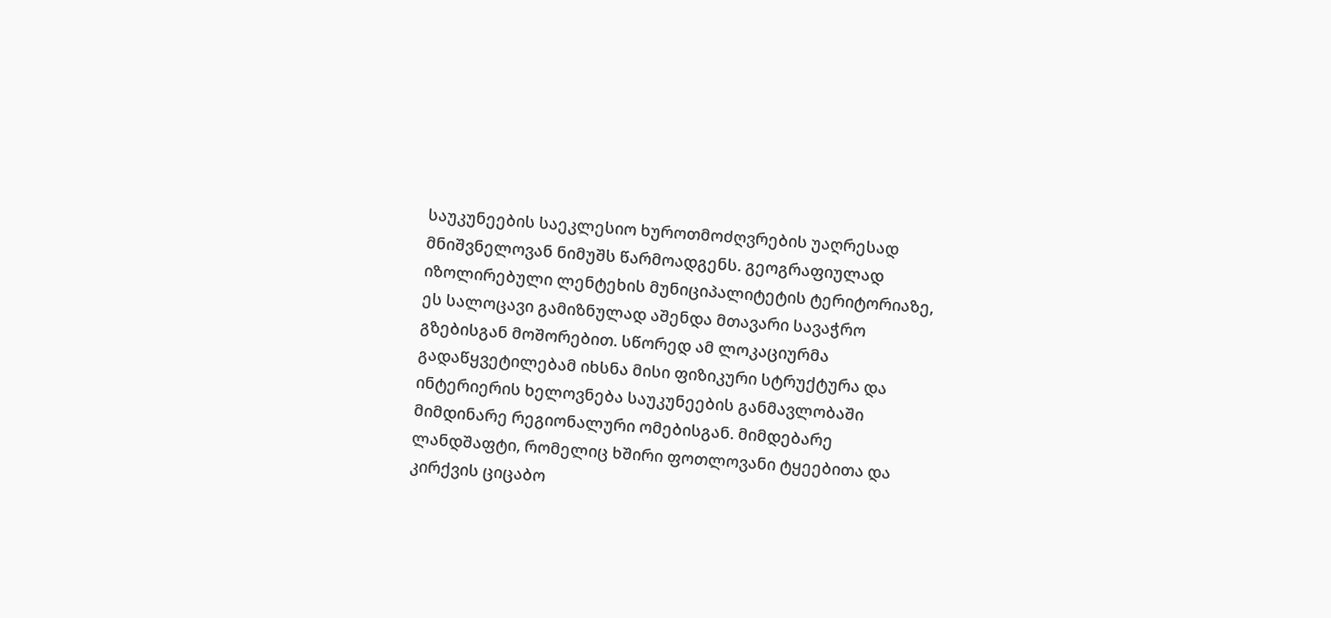საუკუნეების საეკლესიო ხუროთმოძღვრების უაღრესად მნიშვნელოვან ნიმუშს წარმოადგენს. გეოგრაფიულად იზოლირებული ლენტეხის მუნიციპალიტეტის ტერიტორიაზე, ეს სალოცავი გამიზნულად აშენდა მთავარი სავაჭრო გზებისგან მოშორებით. სწორედ ამ ლოკაციურმა გადაწყვეტილებამ იხსნა მისი ფიზიკური სტრუქტურა და ინტერიერის ხელოვნება საუკუნეების განმავლობაში მიმდინარე რეგიონალური ომებისგან. მიმდებარე ლანდშაფტი, რომელიც ხშირი ფოთლოვანი ტყეებითა და კირქვის ციცაბო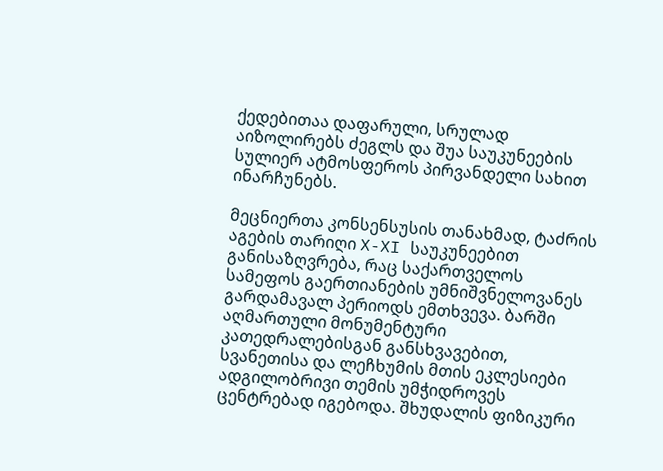ქედებითაა დაფარული, სრულად აიზოლირებს ძეგლს და შუა საუკუნეების სულიერ ატმოსფეროს პირვანდელი სახით ინარჩუნებს.

მეცნიერთა კონსენსუსის თანახმად, ტაძრის აგების თარიღი X-XI საუკუნეებით განისაზღვრება, რაც საქართველოს სამეფოს გაერთიანების უმნიშვნელოვანეს გარდამავალ პერიოდს ემთხვევა. ბარში აღმართული მონუმენტური კათედრალებისგან განსხვავებით, სვანეთისა და ლეჩხუმის მთის ეკლესიები ადგილობრივი თემის უმჭიდროვეს ცენტრებად იგებოდა. შხუდალის ფიზიკური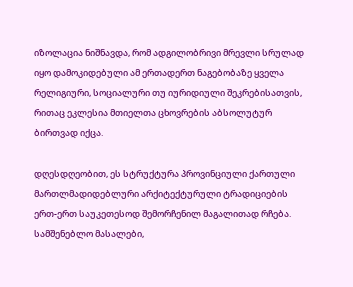იზოლაცია ნიშნავდა, რომ ადგილობრივი მრევლი სრულად იყო დამოკიდებული ამ ერთადერთ ნაგებობაზე ყველა რელიგიური, სოციალური თუ იურიდიული შეკრებისათვის, რითაც ეკლესია მთიელთა ცხოვრების აბსოლუტურ ბირთვად იქცა.

დღესდღეობით, ეს სტრუქტურა პროვინციული ქართული მართლმადიდებლური არქიტექტურული ტრადიციების ერთ-ერთ საუკეთესოდ შემორჩენილ მაგალითად რჩება. სამშენებლო მასალები,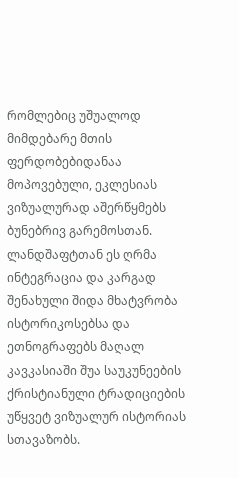რომლებიც უშუალოდ მიმდებარე მთის ფერდობებიდანაა მოპოვებული, ეკლესიას ვიზუალურად აშერწყმებს ბუნებრივ გარემოსთან. ლანდშაფტთან ეს ღრმა ინტეგრაცია და კარგად შენახული შიდა მხატვრობა ისტორიკოსებსა და ეთნოგრაფებს მაღალ კავკასიაში შუა საუკუნეების ქრისტიანული ტრადიციების უწყვეტ ვიზუალურ ისტორიას სთავაზობს.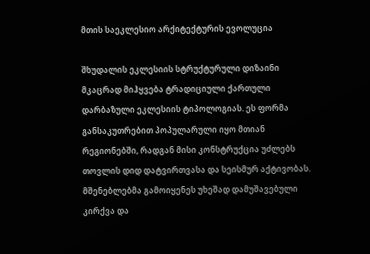მთის საეკლესიო არქიტექტურის ევოლუცია

შხუდალის ეკლესიის სტრუქტურული დიზაინი მკაცრად მიჰყვება ტრადიციული ქართული დარბაზული ეკლესიის ტიპოლოგიას. ეს ფორმა განსაკუთრებით პოპულარული იყო მთიან რეგიონებში, რადგან მისი კონსტრუქცია უძლებს თოვლის დიდ დატვირთვასა და სეისმურ აქტივობას. მშენებლებმა გამოიყენეს უხეშად დამუშავებული კირქვა და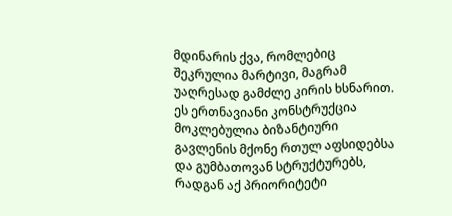მდინარის ქვა, რომლებიც შეკრულია მარტივი, მაგრამ უაღრესად გამძლე კირის ხსნარით. ეს ერთნავიანი კონსტრუქცია მოკლებულია ბიზანტიური გავლენის მქონე რთულ აფსიდებსა და გუმბათოვან სტრუქტურებს, რადგან აქ პრიორიტეტი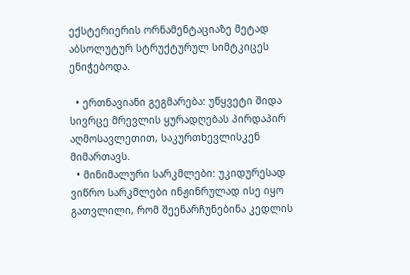ექსტერიერის ორნამენტაციაზე მეტად აბსოლუტურ სტრუქტურულ სიმტკიცეს ენიჭებოდა.

  • ერთნავიანი გეგმარება: უწყვეტი შიდა სივრცე მრევლის ყურადღებას პირდაპირ აღმოსავლეთით, საკურთხევლისკენ მიმართავს.
  • მინიმალური სარკმლები: უკიდურესად ვიწრო სარკმლები ინჟინრულად ისე იყო გათვლილი, რომ შეენარჩუნებინა კედლის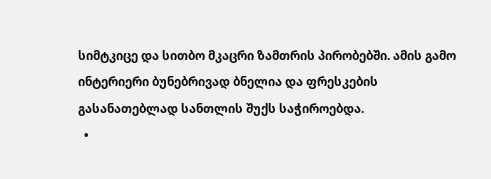სიმტკიცე და სითბო მკაცრი ზამთრის პირობებში. ამის გამო ინტერიერი ბუნებრივად ბნელია და ფრესკების გასანათებლად სანთლის შუქს საჭიროებდა.
  •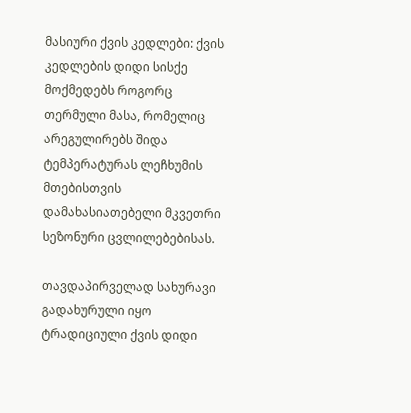მასიური ქვის კედლები: ქვის კედლების დიდი სისქე მოქმედებს როგორც თერმული მასა, რომელიც არეგულირებს შიდა ტემპერატურას ლეჩხუმის მთებისთვის დამახასიათებელი მკვეთრი სეზონური ცვლილებებისას.

თავდაპირველად სახურავი გადახურული იყო ტრადიციული ქვის დიდი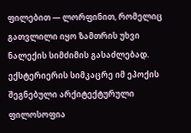ფილებით — ლორფინით, რომელიც გათვლილი იყო ზამთრის უხვი ნალექის სიმძიმის გასაძლებად. ექსტერიერის სიმკაცრე იმ ეპოქის შეგნებული არქიტექტურული ფილოსოფია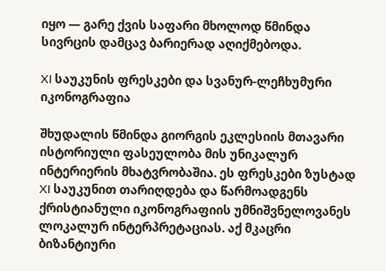იყო — გარე ქვის საფარი მხოლოდ წმინდა სივრცის დამცავ ბარიერად აღიქმებოდა.

XI საუკუნის ფრესკები და სვანურ-ლეჩხუმური იკონოგრაფია

შხუდალის წმინდა გიორგის ეკლესიის მთავარი ისტორიული ფასეულობა მის უნიკალურ ინტერიერის მხატვრობაშია. ეს ფრესკები ზუსტად XI საუკუნით თარიღდება და წარმოადგენს ქრისტიანული იკონოგრაფიის უმნიშვნელოვანეს ლოკალურ ინტერპრეტაციას. აქ მკაცრი ბიზანტიური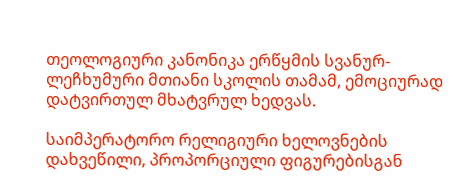თეოლოგიური კანონიკა ერწყმის სვანურ-ლეჩხუმური მთიანი სკოლის თამამ, ემოციურად დატვირთულ მხატვრულ ხედვას.

საიმპერატორო რელიგიური ხელოვნების დახვეწილი, პროპორციული ფიგურებისგან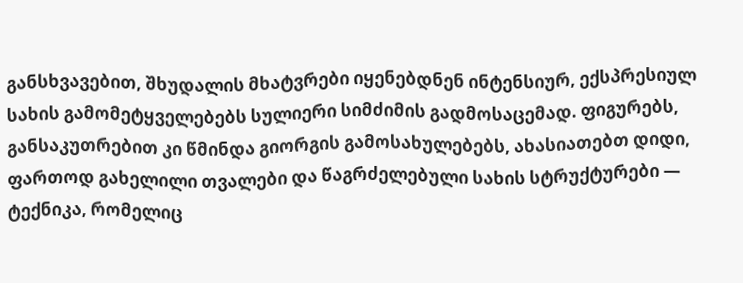განსხვავებით, შხუდალის მხატვრები იყენებდნენ ინტენსიურ, ექსპრესიულ სახის გამომეტყველებებს სულიერი სიმძიმის გადმოსაცემად. ფიგურებს, განსაკუთრებით კი წმინდა გიორგის გამოსახულებებს, ახასიათებთ დიდი, ფართოდ გახელილი თვალები და წაგრძელებული სახის სტრუქტურები — ტექნიკა, რომელიც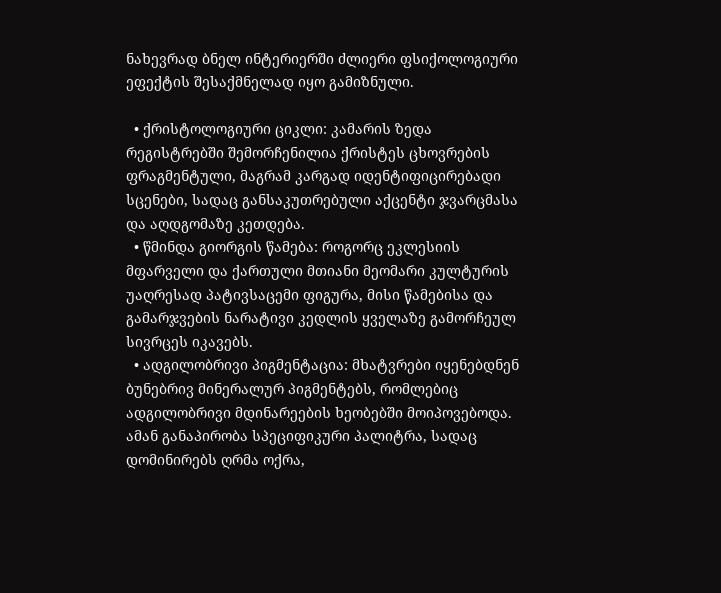ნახევრად ბნელ ინტერიერში ძლიერი ფსიქოლოგიური ეფექტის შესაქმნელად იყო გამიზნული.

  • ქრისტოლოგიური ციკლი: კამარის ზედა რეგისტრებში შემორჩენილია ქრისტეს ცხოვრების ფრაგმენტული, მაგრამ კარგად იდენტიფიცირებადი სცენები, სადაც განსაკუთრებული აქცენტი ჯვარცმასა და აღდგომაზე კეთდება.
  • წმინდა გიორგის წამება: როგორც ეკლესიის მფარველი და ქართული მთიანი მეომარი კულტურის უაღრესად პატივსაცემი ფიგურა, მისი წამებისა და გამარჯვების ნარატივი კედლის ყველაზე გამორჩეულ სივრცეს იკავებს.
  • ადგილობრივი პიგმენტაცია: მხატვრები იყენებდნენ ბუნებრივ მინერალურ პიგმენტებს, რომლებიც ადგილობრივი მდინარეების ხეობებში მოიპოვებოდა. ამან განაპირობა სპეციფიკური პალიტრა, სადაც დომინირებს ღრმა ოქრა,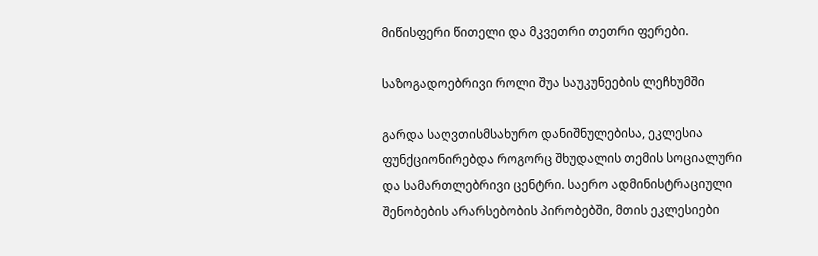მიწისფერი წითელი და მკვეთრი თეთრი ფერები.

საზოგადოებრივი როლი შუა საუკუნეების ლეჩხუმში

გარდა საღვთისმსახურო დანიშნულებისა, ეკლესია ფუნქციონირებდა როგორც შხუდალის თემის სოციალური და სამართლებრივი ცენტრი. საერო ადმინისტრაციული შენობების არარსებობის პირობებში, მთის ეკლესიები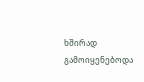ხშირად გამოიყენებოდა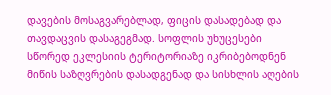დავების მოსაგვარებლად, ფიცის დასადებად და თავდაცვის დასაგეგმად. სოფლის უხუცესები სწორედ ეკლესიის ტერიტორიაზე იკრიბებოდნენ მიწის საზღვრების დასადგენად და სისხლის აღების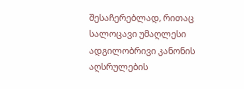შესაჩერებლად, რითაც სალოცავი უმაღლესი ადგილობრივი კანონის აღსრულების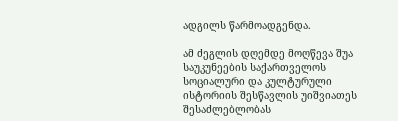ადგილს წარმოადგენდა.

ამ ძეგლის დღემდე მოღწევა შუა საუკუნეების საქართველოს სოციალური და კულტურული ისტორიის შესწავლის უიშვიათეს შესაძლებლობას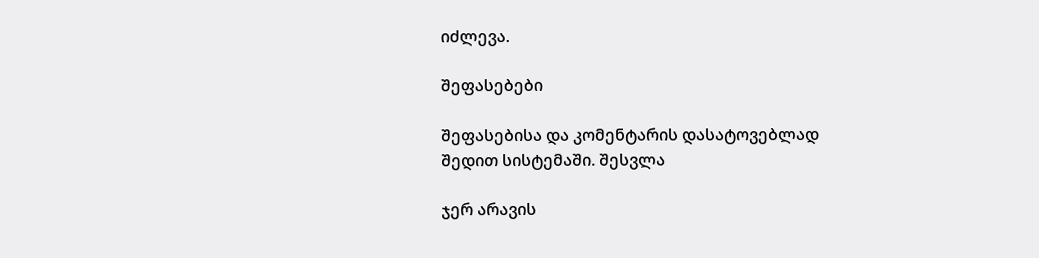იძლევა.

შეფასებები

შეფასებისა და კომენტარის დასატოვებლად შედით სისტემაში. შესვლა

ჯერ არავის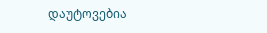დაუტოვებია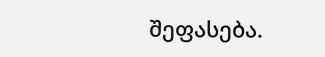შეფასება.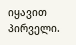იყავით პირველი.